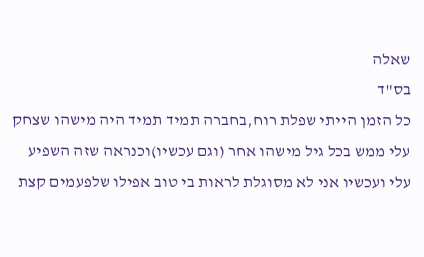שאלה
בס"ד
כל הזמן הייתי שפלת רוח,בחברה תמיד תמיד היה מישהו שצחק עלי ממש בכל גיל מישהו אחר (וגם עכשיו)וכנראה שזה השפיע עלי ועכשיו אני לא מסוגלת לראות בי טוב אפילו שלפעמים קצת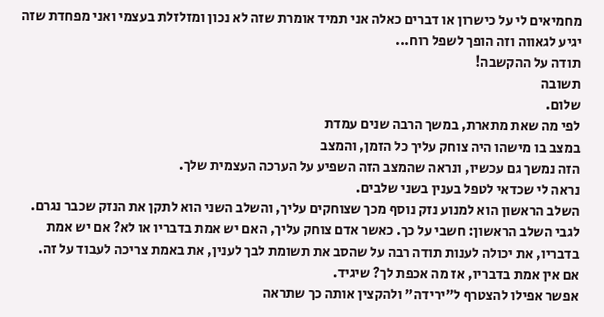מחמיאים לי על כישרון או דברים כאלה אני תמיד אומרת שזה לא נכון ומזלזלת בעצמי ואני מפחדת שזה יגיע לגאווה וזה הופך לשפל רוח...
תודה על ההקשבה!
תשובה
שלום.
לפי מה שאת מתארת, במשך הרבה שנים עמדת
במצב בו מישהו היה צוחק עליך כל הזמן, והמצב
הזה נמשך גם עכשיו, ונראה שהמצב הזה השפיע על הערכה העצמית שלך.
נראה לי שכדאי לטפל בענין בשני שלבים.
השלב הראשון הוא למנוע נזק נוסף מכך שצוחקים עליך, והשלב השני הוא לתקן את הנזק שכבר נגרם.
לגבי השלב הראשון: חשבי על כך. כאשר אדם צוחק עליך, האם יש אמת בדבריו או לא? אם יש אמת בדבריו, את יכולה לענות תודה רבה על שהסב את תשומת לבך לענין, את באמת צריכה לעבוד על זה.
אם אין אמת בדבריו, אז מה אכפת לך? שיגיד.
אפשר אפילו להצטרף ל"ירידה" ולהקצין אותה כך שתראה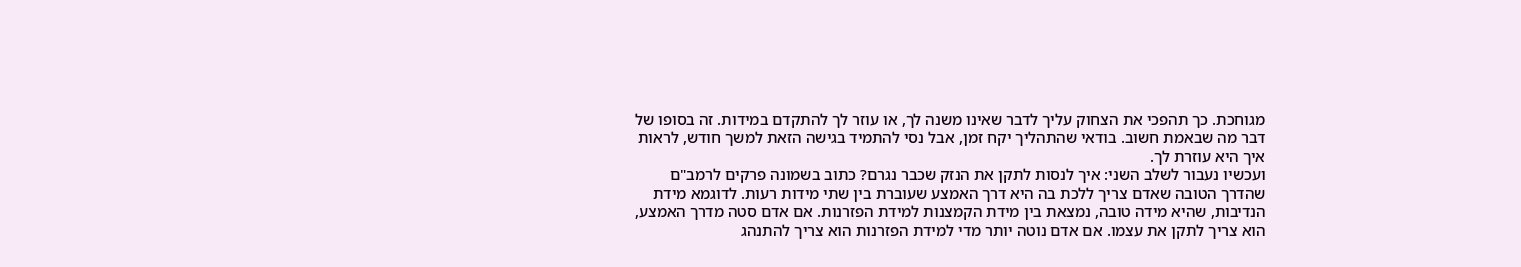מגוחכת. כך תהפכי את הצחוק עליך לדבר שאינו משנה לך, או עוזר לך להתקדם במידות. זה בסופו של דבר מה שבאמת חשוב. בודאי שהתהליך יקח זמן, אבל נסי להתמיד בגישה הזאת למשך חודש, לראות איך היא עוזרת לך.
ועכשיו נעבור לשלב השני: איך לנסות לתקן את הנזק שכבר נגרם? כתוב בשמונה פרקים לרמב"ם שהדרך הטובה שאדם צריך ללכת בה היא דרך האמצע שעוברת בין שתי מידות רעות. לדוגמא מידת הנדיבות, שהיא מידה טובה, נמצאת בין מידת הקמצנות למידת הפזרנות. אם אדם סטה מדרך האמצע, הוא צריך לתקן את עצמו. אם אדם נוטה יותר מדי למידת הפזרנות הוא צריך להתנהג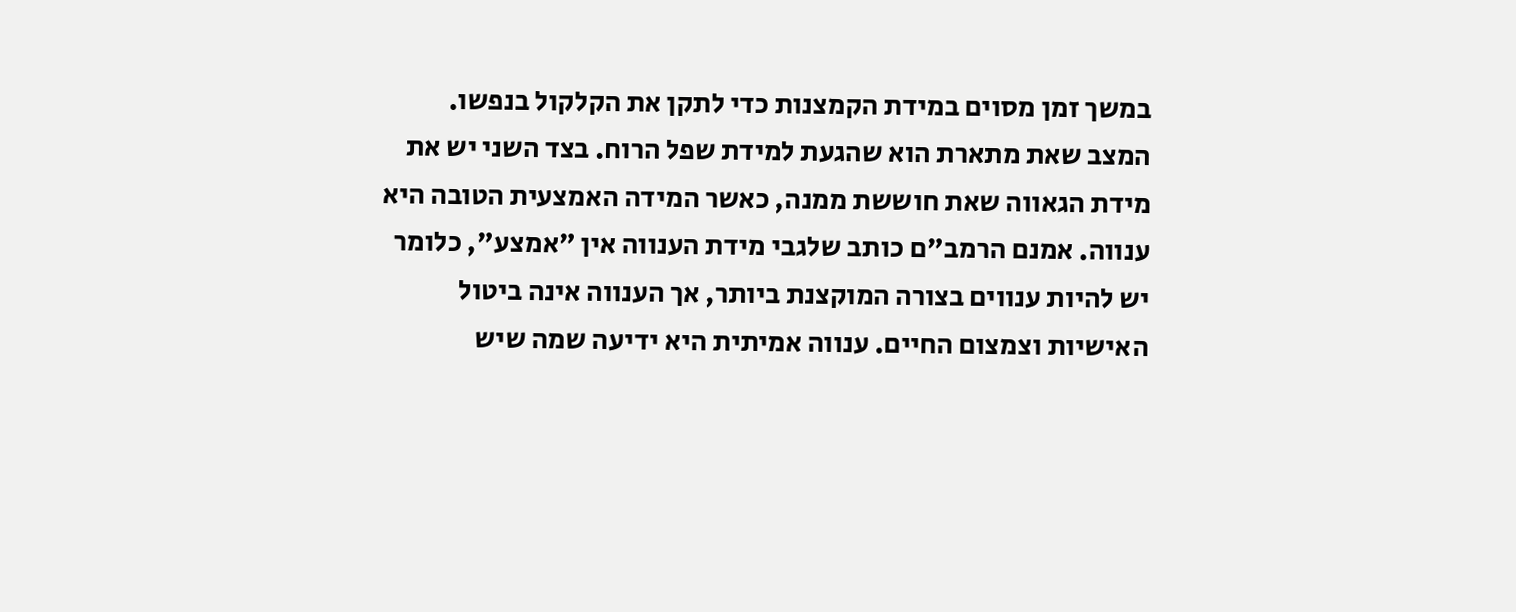במשך זמן מסוים במידת הקמצנות כדי לתקן את הקלקול בנפשו.
המצב שאת מתארת הוא שהגעת למידת שפל הרוח. בצד השני יש את מידת הגאווה שאת חוששת ממנה, כאשר המידה האמצעית הטובה היא ענווה. אמנם הרמב"ם כותב שלגבי מידת הענווה אין "אמצע", כלומר יש להיות ענווים בצורה המוקצנת ביותר, אך הענווה אינה ביטול האישיות וצמצום החיים. ענווה אמיתית היא ידיעה שמה שיש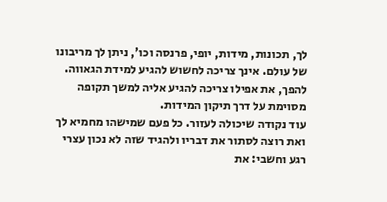לך, תכונות, מידות, יופי, פרנסה וכו', ניתן לך מריבונו של עולם. אינך צריכה לחשוש להגיע למידת הגאווה. להפך, את אפילו צריכה להגיע אליה למשך תקופה מסוימת על דרך תיקון המידות.
עוד נקודה שיכולה לעזור. כל פעם שמישהו מחמיא לך ואת רוצה לסתור את דבריו ולהגיד שזה לא נכון עצרי רגע וחשבי: את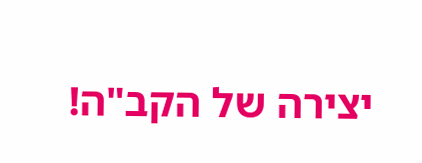יצירה של הקב"ה!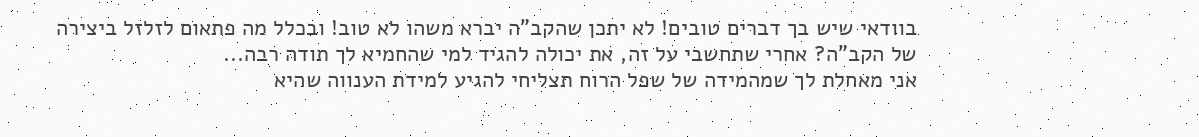בוודאי שיש בך דברים טובים! לא יתכן שהקב"ה יברא משהו לא טוב! ובכלל מה פתאום לזלזל ביצירה של הקב"ה? אחרי שתחשבי על זה, את יכולה להגיד למי שהחמיא לך תודה רבה...
אני מאחלת לך שמהמידה של שפל הרוח תצליחי להגיע למידת הענווה שהיא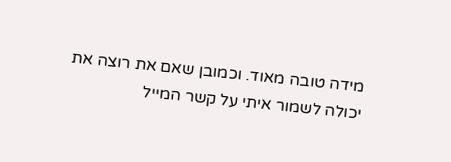מידה טובה מאוד. וכמובן שאם את רוצה את יכולה לשמור איתי על קשר המייל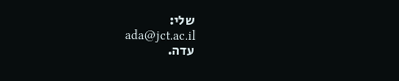שלי:
ada@jct.ac.il
עדה.